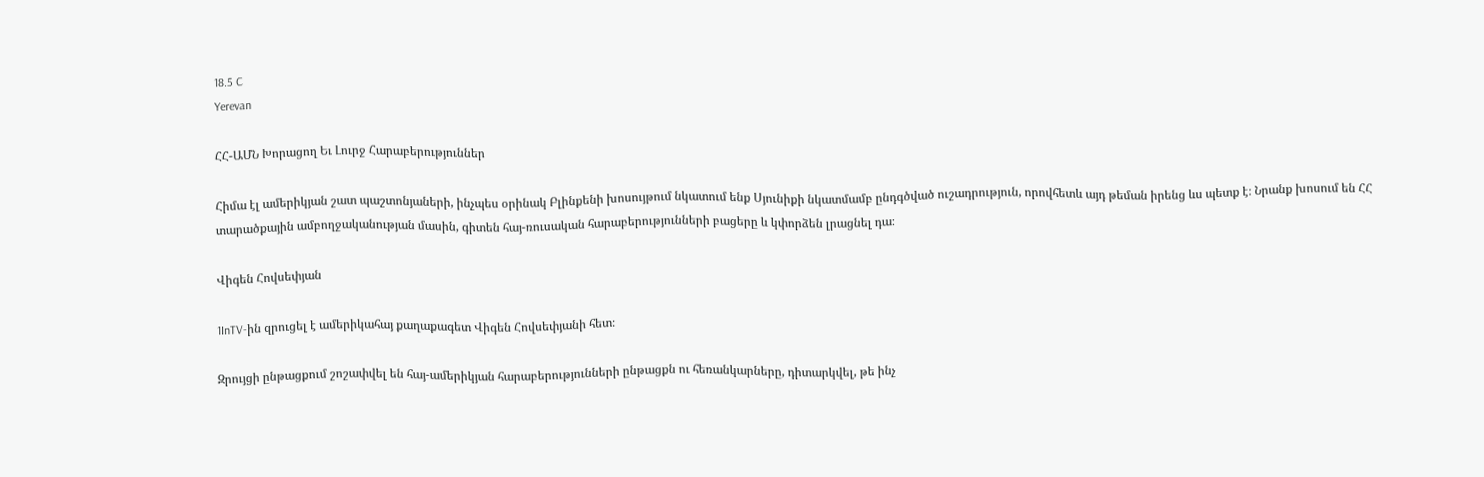18.5 C
Yerevan

ՀՀ-ԱՄՆ Խորացող Եւ Լուրջ Հարաբերություններ

Հիմա էլ ամերիկյան շատ պաշտոնյաների, ինչպես օրինակ Բլինքենի խոսույթում նկատում ենք Սյունիքի նկատմամբ ընդգծված ուշադրություն, որովհետև այդ թեման իրենց ևս պետք է։ Նրանք խոսում են ՀՀ տարածքային ամբողջականության մասին, գիտեն հայ-ռուսական հարաբերությունների բացերը և կփորձեն լրացնել դա։

Վիգեն Հովսեփյան

1InTV-ին զրուցել է ամերիկահայ քաղաքագետ Վիգեն Հովսեփյանի հետ։

Զրույցի ընթացքում շոշափվել են հայ-ամերիկյան հարաբերությունների ընթացքն ու հեռանկարները, դիտարկվել, թե ինչ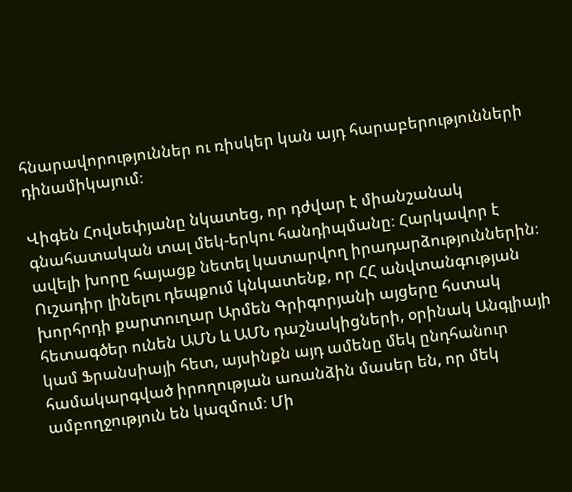հնարավորություններ ու ռիսկեր կան այդ հարաբերությունների դինամիկայում։

Վիգեն Հովսեփյանը նկատեց, որ դժվար է միանշանակ գնահատական տալ մեկ-երկու հանդիպմանը։ Հարկավոր է ավելի խորը հայացք նետել կատարվող իրադարձություններին։ Ուշադիր լինելու դեպքում կնկատենք, որ ՀՀ անվտանգության խորհրդի քարտուղար Արմեն Գրիգորյանի այցերը հստակ հետագծեր ունեն ԱՄՆ և ԱՄՆ դաշնակիցների, օրինակ Անգլիայի կամ Ֆրանսիայի հետ, այսինքն այդ ամենը մեկ ընդհանուր համակարգված իրողության առանձին մասեր են, որ մեկ ամբողջություն են կազմում։ Մի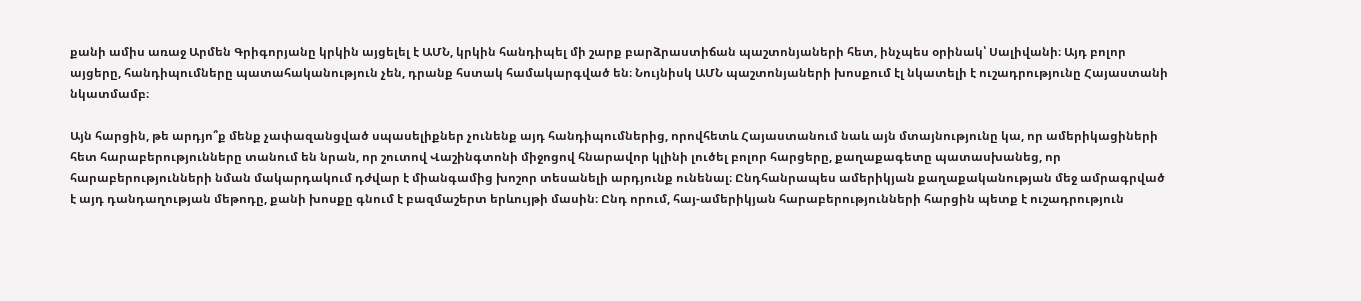քանի ամիս առաջ Արմեն Գրիգորյանը կրկին այցելել է ԱՄՆ, կրկին հանդիպել մի շարք բարձրաստիճան պաշտոնյաների հետ, ինչպես օրինակ՝ Սալիվանի։ Այդ բոլոր այցերը, հանդիպումները պատահականություն չեն, դրանք հստակ համակարգված են։ Նույնիսկ ԱՄՆ պաշտոնյաների խոսքում էլ նկատելի է ուշադրությունը Հայաստանի նկատմամբ։

Այն հարցին, թե արդյո՞ք մենք չափազանցված սպասելիքներ չունենք այդ հանդիպումներից, որովհետև Հայաստանում նաև այն մտայնությունը կա, որ ամերիկացիների հետ հարաբերությունները տանում են նրան, որ շուտով Վաշինգտոնի միջոցով հնարավոր կլինի լուծել բոլոր հարցերը, քաղաքագետը պատասխանեց, որ հարաբերությունների նման մակարդակում դժվար է միանգամից խոշոր տեսանելի արդյունք ունենալ։ Ընդհանրապես ամերիկյան քաղաքականության մեջ ամրագրված է այդ դանդաղության մեթոդը, քանի խոսքը գնում է բազմաշերտ երևույթի մասին։ Ընդ որում, հայ-ամերիկյան հարաբերությունների հարցին պետք է ուշադրություն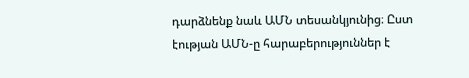դարձնենք նաև ԱՄՆ տեսանկյունից։ Ըստ էության ԱՄՆ‑ը հարաբերություններ է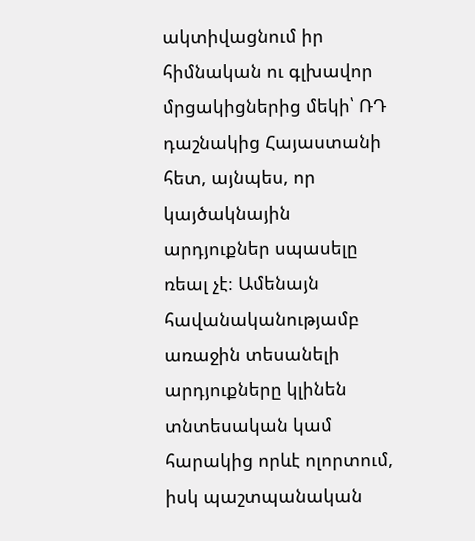ակտիվացնում իր հիմնական ու գլխավոր մրցակիցներից մեկի՝ ՌԴ դաշնակից Հայաստանի հետ, այնպես, որ կայծակնային արդյուքներ սպասելը ռեալ չէ։ Ամենայն հավանականությամբ առաջին տեսանելի արդյուքները կլինեն տնտեսական կամ հարակից որևէ ոլորտում, իսկ պաշտպանական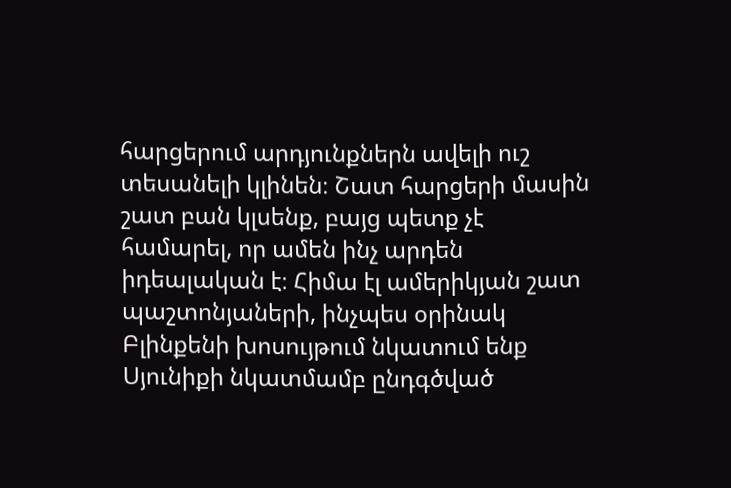հարցերում արդյունքներն ավելի ուշ տեսանելի կլինեն։ Շատ հարցերի մասին շատ բան կլսենք, բայց պետք չէ համարել, որ ամեն ինչ արդեն իդեալական է։ Հիմա էլ ամերիկյան շատ պաշտոնյաների, ինչպես օրինակ Բլինքենի խոսույթում նկատում ենք Սյունիքի նկատմամբ ընդգծված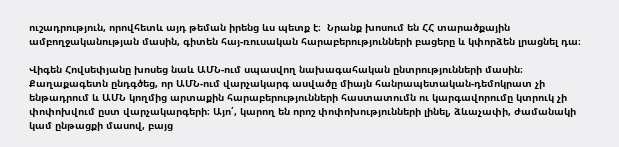ուշադրություն, որովհետև այդ թեման իրենց ևս պետք է։  Նրանք խոսում են ՀՀ տարածքային ամբողջականության մասին, գիտեն հայ-ռուսական հարաբերությունների բացերը և կփորձեն լրացնել դա։

Վիգեն Հովսեփյանը խոսեց նաև ԱՄՆ-ում սպասվող նախագահական ընտրությունների մասին։ Քաղաքագետն ընդգծեց, որ ԱՄՆ-ում վարչակարգ ասվածը միայն հանրապետական-դեմոկրատ չի ենթադրում և ԱՄՆ կողմից արտաքին հարաբերությունների հաստատումն ու կարգավորումը կտրուկ չի փոփոխվում ըստ վարչակարգերի։ Այո՛, կարող են որոշ փոփոխությունների լինել, ձևաչափի, ժամանակի կամ ընթացքի մասով, բայց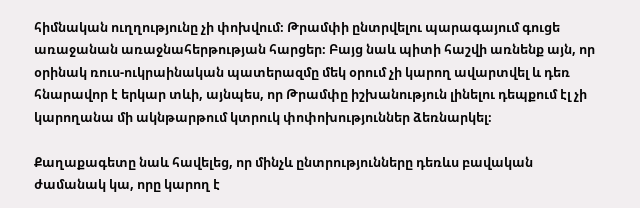հիմնական ուղղությունը չի փոխվում։ Թրամփի ընտրվելու պարագայում գուցե առաջանան առաջնահերթության հարցեր։ Բայց նաև պիտի հաշվի առնենք այն, որ օրինակ ռուս-ուկրաինական պատերազմը մեկ օրում չի կարող ավարտվել և դեռ հնարավոր է երկար տևի, այնպես, որ Թրամփը իշխանություն լինելու դեպքում էլ չի կարողանա մի ակնթարթում կտրուկ փոփոխություններ ձեռնարկել։

Քաղաքագետը նաև հավելեց, որ մինչև ընտրությունները դեռևս բավական ժամանակ կա, որը կարող է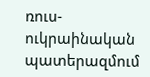ռուս-ուկրաինական պատերազմում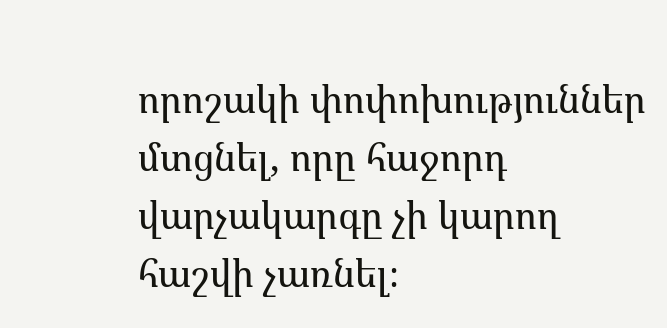որոշակի փոփոխություններ մտցնել, որը հաջորդ վարչակարգը չի կարող հաշվի չառնել։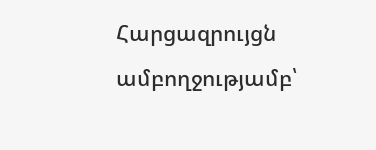Հարցազրույցն ամբողջությամբ՝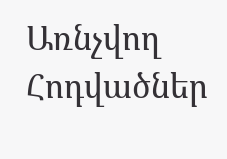Առնչվող Հոդվածներ